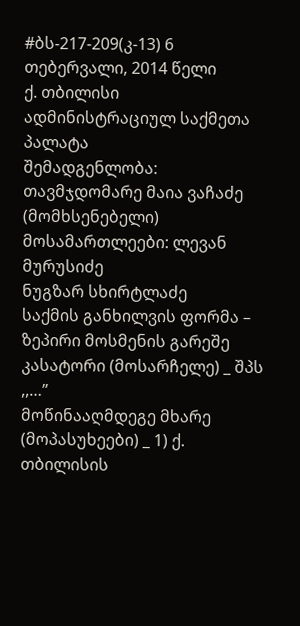#ბს-217-209(კ-13) 6 თებერვალი, 2014 წელი
ქ. თბილისი
ადმინისტრაციულ საქმეთა პალატა
შემადგენლობა:
თავმჯდომარე მაია ვაჩაძე (მომხსენებელი)
მოსამართლეები: ლევან მურუსიძე
ნუგზარ სხირტლაძე
საქმის განხილვის ფორმა – ზეპირი მოსმენის გარეშე
კასატორი (მოსარჩელე) _ შპს ,,…”
მოწინააღმდეგე მხარე (მოპასუხეები) _ 1) ქ. თბილისის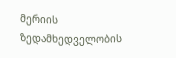მერიის ზედამხედველობის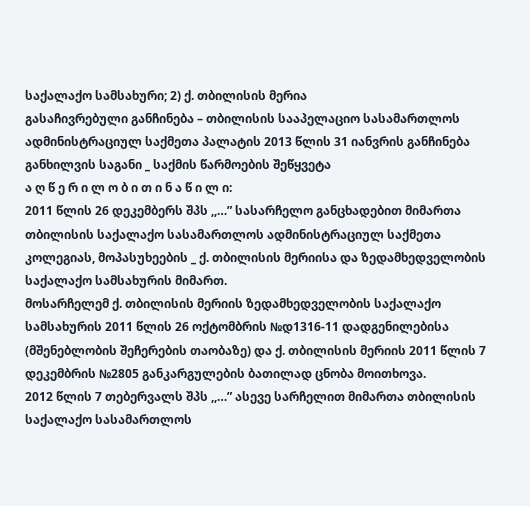საქალაქო სამსახური; 2) ქ. თბილისის მერია
გასაჩივრებული განჩინება – თბილისის სააპელაციო სასამართლოს ადმინისტრაციულ საქმეთა პალატის 2013 წლის 31 იანვრის განჩინება
განხილვის საგანი _ საქმის წარმოების შეწყვეტა
ა ღ წ ე რ ი ლ ო ბ ი თ ი ნ ა წ ი ლ ი:
2011 წლის 26 დეკემბერს შპს ,,…” სასარჩელო განცხადებით მიმართა თბილისის საქალაქო სასამართლოს ადმინისტრაციულ საქმეთა კოლეგიას, მოპასუხეების _ ქ. თბილისის მერიისა და ზედამხედველობის საქალაქო სამსახურის მიმართ.
მოსარჩელემ ქ. თბილისის მერიის ზედამხედველობის საქალაქო სამსახურის 2011 წლის 26 ოქტომბრის №დ1316-11 დადგენილებისა (მშენებლობის შეჩერების თაობაზე) და ქ. თბილისის მერიის 2011 წლის 7 დეკემბრის №2805 განკარგულების ბათილად ცნობა მოითხოვა.
2012 წლის 7 თებერვალს შპს ,,…” ასევე სარჩელით მიმართა თბილისის საქალაქო სასამართლოს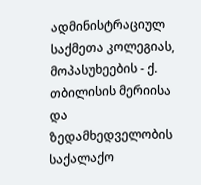ადმინისტრაციულ საქმეთა კოლეგიას, მოპასუხეების - ქ. თბილისის მერიისა და ზედამხედველობის საქალაქო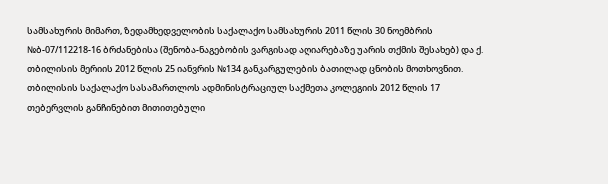სამსახურის მიმართ, ზედამხედველობის საქალაქო სამსახურის 2011 წლის 30 ნოემბრის №ბ-07/112218-16 ბრძანებისა (შენობა-ნაგებობის ვარგისად აღიარებაზე უარის თქმის შესახებ) და ქ. თბილისის მერიის 2012 წლის 25 იანვრის №134 განკარგულების ბათილად ცნობის მოთხოვნით.
თბილისის საქალაქო სასამართლოს ადმინისტრაციულ საქმეთა კოლეგიის 2012 წლის 17 თებერვლის განჩინებით მითითებული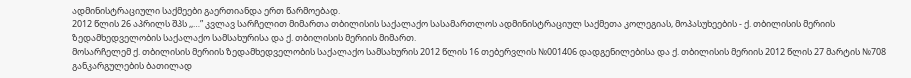ადმინისტრაციული საქმეები გაერთიანდა ერთ წარმოებად.
2012 წლის 26 აპრილს შპს ,,…” კვლავ სარჩელით მიმართა თბილისის საქალაქო სასამართლოს ადმინისტრაციულ საქმეთა კოლეგიას, მოპასუხეების - ქ. თბილისის მერიის ზედამხედველობის საქალაქო სამსახურისა და ქ. თბილისის მერიის მიმართ.
მოსარჩელემ ქ. თბილისის მერიის ზედამხედველობის საქალაქო სამსახურის 2012 წლის 16 თებერვლის №001406 დადგენილებისა და ქ. თბილისის მერიის 2012 წლის 27 მარტის №708 განკარგულების ბათილად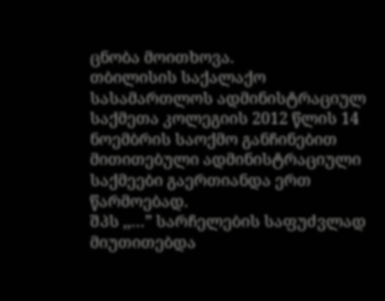ცნობა მოითხოვა.
თბილისის საქალაქო სასამართლოს ადმინისტრაციულ საქმეთა კოლეგიის 2012 წლის 14 ნოემბრის საოქმო განჩინებით მითითებული ადმინისტრაციული საქმეები გაერთიანდა ერთ წარმოებად.
შპს ,,…” სარჩელების საფუძვლად მიუთითებდა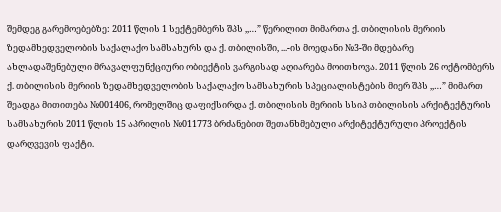შემდეგ გარემოებებზე: 2011 წლის 1 სექტემბერს შპს ,,…” წერილით მიმართა ქ. თბილისის მერიის ზედამხედველობის საქალაქო სამსახურს და ქ. თბილისში, ...-ის მოედანი №3-ში მდებარე ახლადაშენებული მრავალფუნქციური ობიექტის ვარგისად აღიარება მოითხოვა. 2011 წლის 26 ოქტომბერს ქ. თბილისის მერიის ზედამხედველობის საქალაქო სამსახურის სპეციალისტების მიერ შპს ,,…” მიმართ შეადგა მითითება №001406, რომელშიც დაფიქსირდა ქ. თბილისის მერიის სსიპ თბილისის არქიტექტურის სამსახურის 2011 წლის 15 აპრილის №011773 ბრძანებით შეთანხმებული არქიტექტურული პროექტის დარღვევის ფაქტი.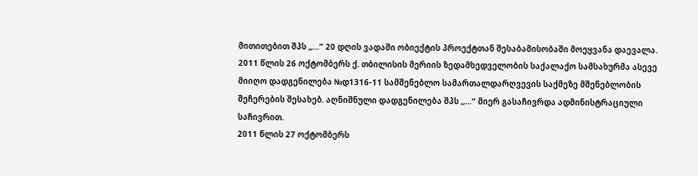მითითებით შპს ,,…” 20 დღის ვადაში ობიექტის პროექტთან შესაბამისობაში მოეყვანა დაევალა. 2011 წლის 26 ოქტომბერს ქ. თბილისის მერიის ზედამხედველობის საქალაქო სამსახურმა ასევე მიიღო დადგენილება №დ1316-11 სამშენებლო სამართალდარღვევის საქმეზე მშენებლობის შეჩერების შესახებ. აღნიშნული დადგენილება შპს ,,…” მიერ გასაჩივრდა ადმინისტრაციული საჩივრით.
2011 წლის 27 ოქტომბერს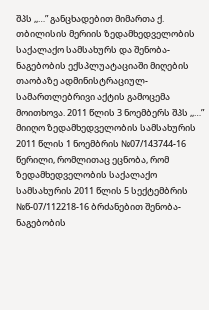შპს ,,…” განცხადებით მიმართა ქ. თბილისის მერიის ზედამხედველობის საქალაქო სამსახურს და შენობა-ნაგებობის ექსპლუატაციაში მიღების თაობაზე ადმინისტრაციულ-სამართლებრივი აქტის გამოცემა მოითხოვა. 2011 წლის 3 ნოემბერს შპს ,,…” მიიღო ზედამხედველობის სამსახურის 2011 წლის 1 ნოემბრის №07/143744-16 წერილი, რომლითაც ეცნობა, რომ ზედამხედველობის საქალაქო სამსახურის 2011 წლის 5 სექტემბრის №წ-07/112218-16 ბრძანებით შენობა-ნაგებობის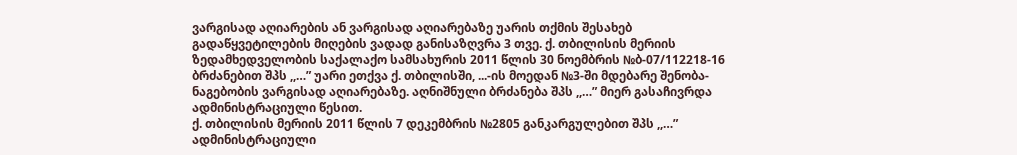ვარგისად აღიარების ან ვარგისად აღიარებაზე უარის თქმის შესახებ გადაწყვეტილების მიღების ვადად განისაზღვრა 3 თვე. ქ. თბილისის მერიის ზედამხედველობის საქალაქო სამსახურის 2011 წლის 30 ნოემბრის №ბ-07/112218-16 ბრძანებით შპს ,,…” უარი ეთქვა ქ. თბილისში, ...-ის მოედან №3-ში მდებარე შენობა-ნაგებობის ვარგისად აღიარებაზე. აღნიშნული ბრძანება შპს ,,…” მიერ გასაჩივრდა ადმინისტრაციული წესით.
ქ. თბილისის მერიის 2011 წლის 7 დეკემბრის №2805 განკარგულებით შპს ,,…” ადმინისტრაციული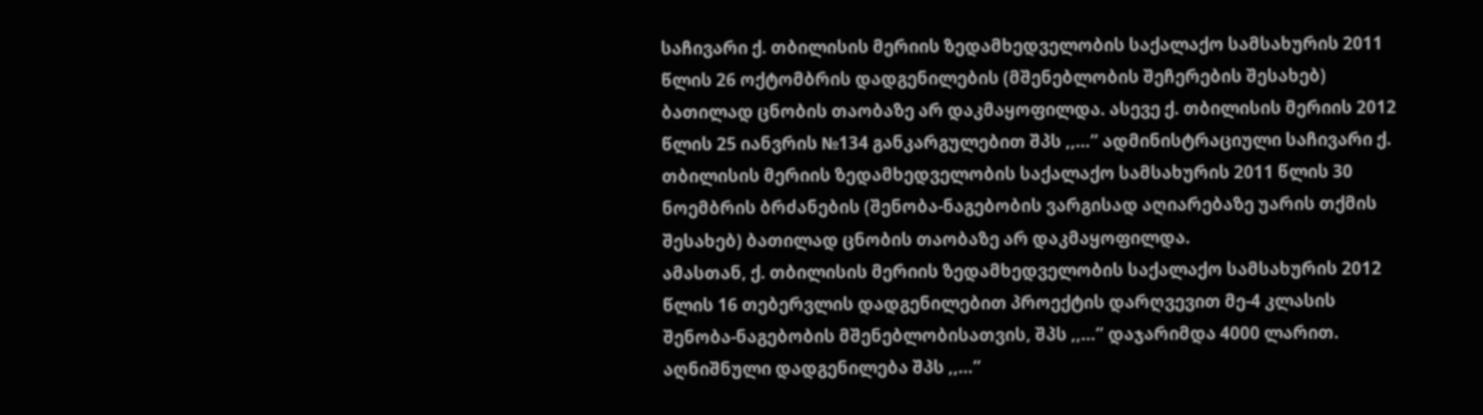საჩივარი ქ. თბილისის მერიის ზედამხედველობის საქალაქო სამსახურის 2011 წლის 26 ოქტომბრის დადგენილების (მშენებლობის შეჩერების შესახებ) ბათილად ცნობის თაობაზე არ დაკმაყოფილდა. ასევე ქ. თბილისის მერიის 2012 წლის 25 იანვრის №134 განკარგულებით შპს ,,…” ადმინისტრაციული საჩივარი ქ. თბილისის მერიის ზედამხედველობის საქალაქო სამსახურის 2011 წლის 30 ნოემბრის ბრძანების (შენობა-ნაგებობის ვარგისად აღიარებაზე უარის თქმის შესახებ) ბათილად ცნობის თაობაზე არ დაკმაყოფილდა.
ამასთან, ქ. თბილისის მერიის ზედამხედველობის საქალაქო სამსახურის 2012 წლის 16 თებერვლის დადგენილებით პროექტის დარღვევით მე-4 კლასის შენობა-ნაგებობის მშენებლობისათვის, შპს ,,…” დაჯარიმდა 4000 ლარით. აღნიშნული დადგენილება შპს ,,…”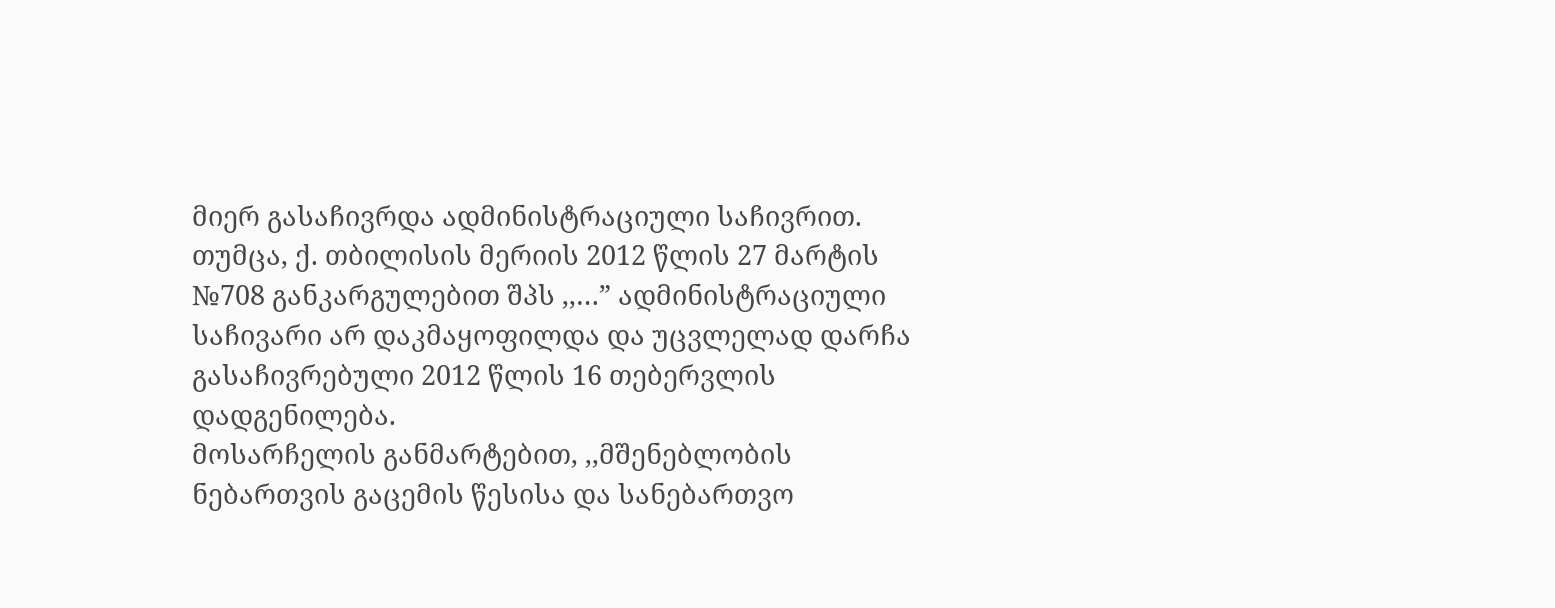მიერ გასაჩივრდა ადმინისტრაციული საჩივრით. თუმცა, ქ. თბილისის მერიის 2012 წლის 27 მარტის №708 განკარგულებით შპს ,,…” ადმინისტრაციული საჩივარი არ დაკმაყოფილდა და უცვლელად დარჩა გასაჩივრებული 2012 წლის 16 თებერვლის დადგენილება.
მოსარჩელის განმარტებით, ,,მშენებლობის ნებართვის გაცემის წესისა და სანებართვო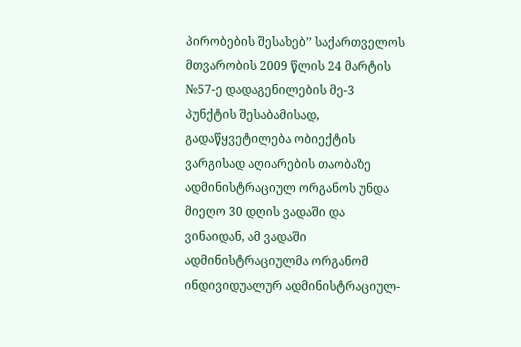პირობების შესახებ’’ საქართველოს მთვარობის 2009 წლის 24 მარტის №57-ე დადაგენილების მე-3 პუნქტის შესაბამისად, გადაწყვეტილება ობიექტის ვარგისად აღიარების თაობაზე ადმინისტრაციულ ორგანოს უნდა მიეღო 30 დღის ვადაში და ვინაიდან, ამ ვადაში ადმინისტრაციულმა ორგანომ ინდივიდუალურ ადმინისტრაციულ-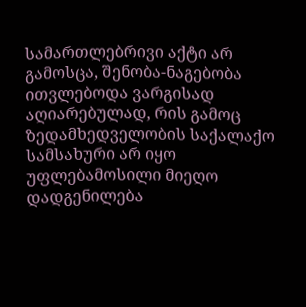სამართლებრივი აქტი არ გამოსცა, შენობა-ნაგებობა ითვლებოდა ვარგისად აღიარებულად, რის გამოც ზედამხედველობის საქალაქო სამსახური არ იყო უფლებამოსილი მიეღო დადგენილება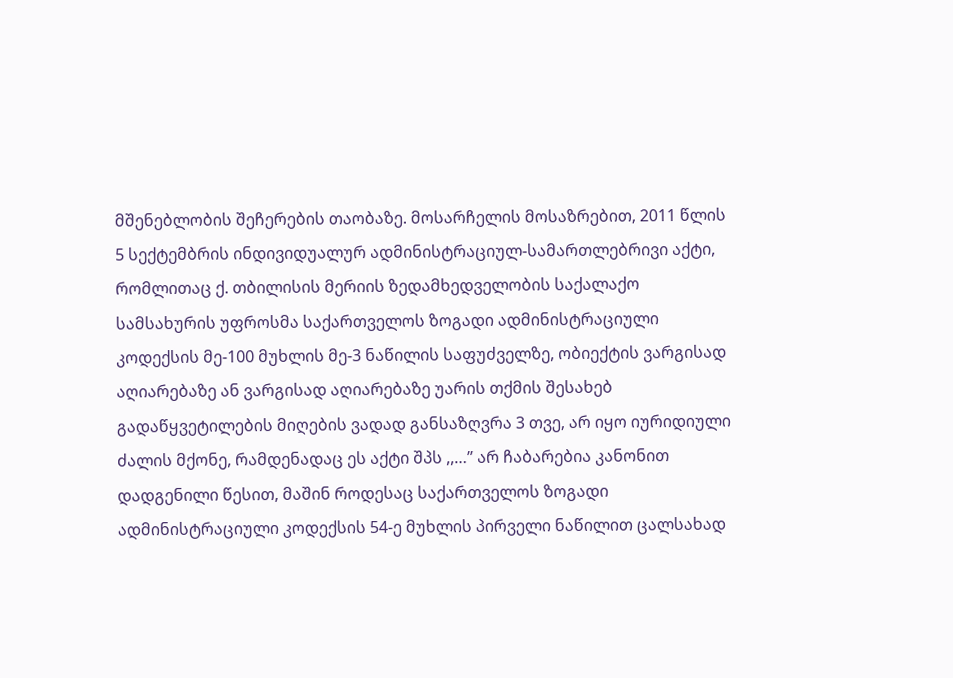მშენებლობის შეჩერების თაობაზე. მოსარჩელის მოსაზრებით, 2011 წლის 5 სექტემბრის ინდივიდუალურ ადმინისტრაციულ-სამართლებრივი აქტი, რომლითაც ქ. თბილისის მერიის ზედამხედველობის საქალაქო სამსახურის უფროსმა საქართველოს ზოგადი ადმინისტრაციული კოდექსის მე-100 მუხლის მე-3 ნაწილის საფუძველზე, ობიექტის ვარგისად აღიარებაზე ან ვარგისად აღიარებაზე უარის თქმის შესახებ გადაწყვეტილების მიღების ვადად განსაზღვრა 3 თვე, არ იყო იურიდიული ძალის მქონე, რამდენადაც ეს აქტი შპს ,,…” არ ჩაბარებია კანონით დადგენილი წესით, მაშინ როდესაც საქართველოს ზოგადი ადმინისტრაციული კოდექსის 54-ე მუხლის პირველი ნაწილით ცალსახად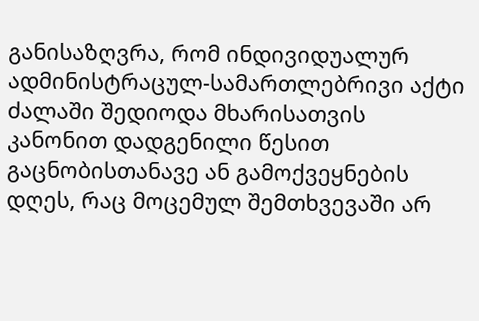განისაზღვრა, რომ ინდივიდუალურ ადმინისტრაცულ-სამართლებრივი აქტი ძალაში შედიოდა მხარისათვის კანონით დადგენილი წესით გაცნობისთანავე ან გამოქვეყნების დღეს, რაც მოცემულ შემთხვევაში არ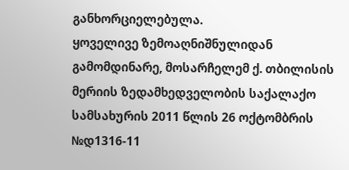განხორციელებულა.
ყოველივე ზემოაღნიშნულიდან გამომდინარე, მოსარჩელემ ქ. თბილისის მერიის ზედამხედველობის საქალაქო სამსახურის 2011 წლის 26 ოქტომბრის №დ1316-11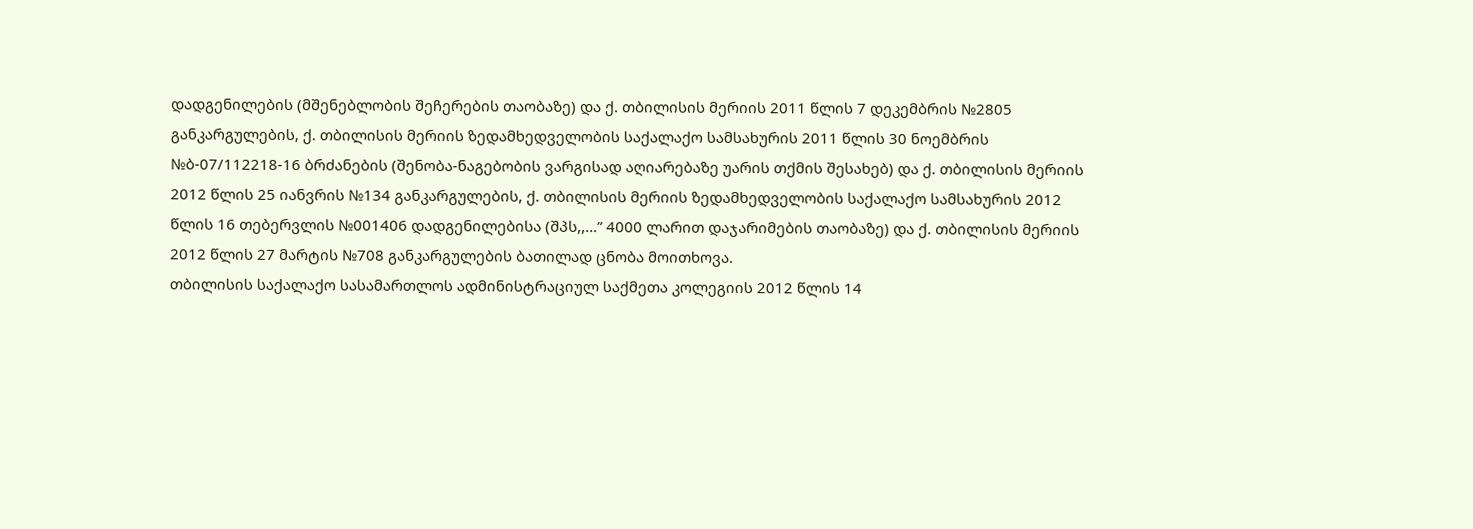დადგენილების (მშენებლობის შეჩერების თაობაზე) და ქ. თბილისის მერიის 2011 წლის 7 დეკემბრის №2805 განკარგულების, ქ. თბილისის მერიის ზედამხედველობის საქალაქო სამსახურის 2011 წლის 30 ნოემბრის №ბ-07/112218-16 ბრძანების (შენობა-ნაგებობის ვარგისად აღიარებაზე უარის თქმის შესახებ) და ქ. თბილისის მერიის 2012 წლის 25 იანვრის №134 განკარგულების, ქ. თბილისის მერიის ზედამხედველობის საქალაქო სამსახურის 2012 წლის 16 თებერვლის №001406 დადგენილებისა (შპს,,…” 4000 ლარით დაჯარიმების თაობაზე) და ქ. თბილისის მერიის 2012 წლის 27 მარტის №708 განკარგულების ბათილად ცნობა მოითხოვა.
თბილისის საქალაქო სასამართლოს ადმინისტრაციულ საქმეთა კოლეგიის 2012 წლის 14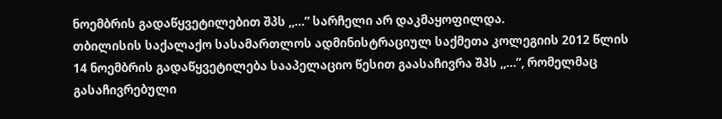ნოემბრის გადაწყვეტილებით შპს ,,…” სარჩელი არ დაკმაყოფილდა.
თბილისის საქალაქო სასამართლოს ადმინისტრაციულ საქმეთა კოლეგიის 2012 წლის 14 ნოემბრის გადაწყვეტილება სააპელაციო წესით გაასაჩივრა შპს ,,…”, რომელმაც გასაჩივრებული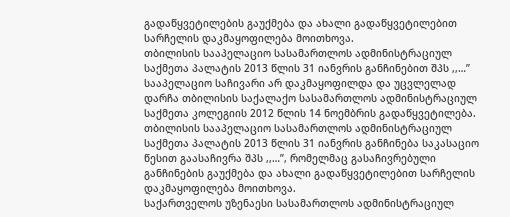გადაწყვეტილების გაუქმება და ახალი გადაწყვეტილებით სარჩელის დაკმაყოფილება მოითხოვა.
თბილისის სააპელაციო სასამართლოს ადმინისტრაციულ საქმეთა პალატის 2013 წლის 31 იანვრის განჩინებით შპს ,,…” სააპელაციო საჩივარი არ დაკმაყოფილდა და უცვლელად დარჩა თბილისის საქალაქო სასამართლოს ადმინისტრაციულ საქმეთა კოლეგიის 2012 წლის 14 ნოემბრის გადაწყვეტილება.
თბილისის სააპელაციო სასამართლოს ადმინისტრაციულ საქმეთა პალატის 2013 წლის 31 იანვრის განჩინება საკასაციო წესით გაასაჩივრა შპს ,,…”, რომელმაც გასაჩივრებული განჩინების გაუქმება და ახალი გადაწყვეტილებით სარჩელის დაკმაყოფილება მოითხოვა.
საქართველოს უზენაესი სასამართლოს ადმინისტრაციულ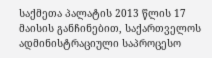საქმეთა პალატის 2013 წლის 17 მაისის განჩინებით, საქართველოს ადმინისტრაციული საპროცესო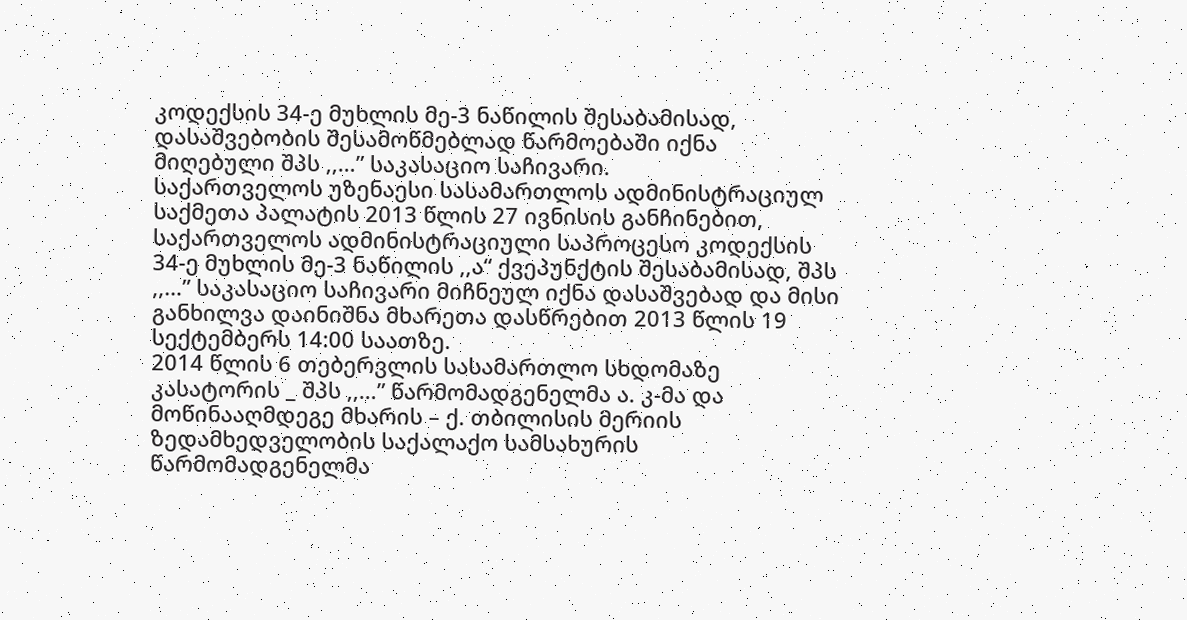კოდექსის 34-ე მუხლის მე-3 ნაწილის შესაბამისად, დასაშვებობის შესამოწმებლად წარმოებაში იქნა მიღებული შპს ,,…” საკასაციო საჩივარი.
საქართველოს უზენაესი სასამართლოს ადმინისტრაციულ საქმეთა პალატის 2013 წლის 27 ივნისის განჩინებით, საქართველოს ადმინისტრაციული საპროცესო კოდექსის 34-ე მუხლის მე-3 ნაწილის ,,ა“ ქვეპუნქტის შესაბამისად, შპს ,,…” საკასაციო საჩივარი მიჩნეულ იქნა დასაშვებად და მისი განხილვა დაინიშნა მხარეთა დასწრებით 2013 წლის 19 სექტემბერს 14:00 საათზე.
2014 წლის 6 თებერვლის სასამართლო სხდომაზე კასატორის _ შპს ,,…” წარმომადგენელმა ა. კ-მა და მოწინააღმდეგე მხარის – ქ. თბილისის მერიის ზედამხედველობის საქალაქო სამსახურის წარმომადგენელმა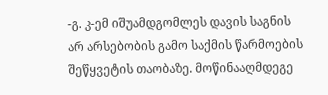-გ. კ-ემ იშუამდგომლეს დავის საგნის არ არსებობის გამო საქმის წარმოების შეწყვეტის თაობაზე. მოწინააღმდეგე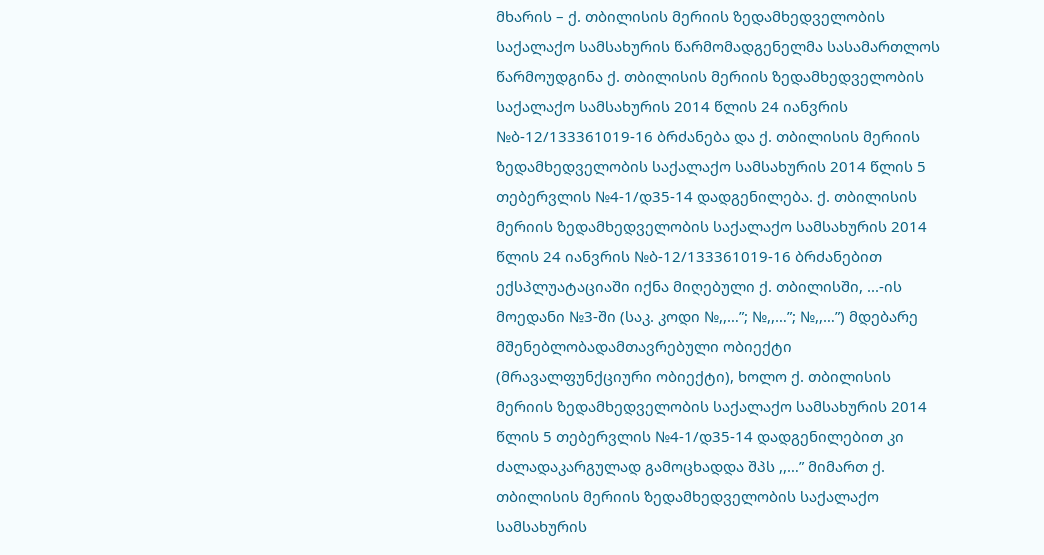მხარის – ქ. თბილისის მერიის ზედამხედველობის საქალაქო სამსახურის წარმომადგენელმა სასამართლოს წარმოუდგინა ქ. თბილისის მერიის ზედამხედველობის საქალაქო სამსახურის 2014 წლის 24 იანვრის №ბ-12/133361019-16 ბრძანება და ქ. თბილისის მერიის ზედამხედველობის საქალაქო სამსახურის 2014 წლის 5 თებერვლის №4-1/დ35-14 დადგენილება. ქ. თბილისის მერიის ზედამხედველობის საქალაქო სამსახურის 2014 წლის 24 იანვრის №ბ-12/133361019-16 ბრძანებით ექსპლუატაციაში იქნა მიღებული ქ. თბილისში, ...-ის მოედანი №3-ში (საკ. კოდი №,,…”; №,,…”; №,,…”) მდებარე მშენებლობადამთავრებული ობიექტი (მრავალფუნქციური ობიექტი), ხოლო ქ. თბილისის მერიის ზედამხედველობის საქალაქო სამსახურის 2014 წლის 5 თებერვლის №4-1/დ35-14 დადგენილებით კი ძალადაკარგულად გამოცხადდა შპს ,,…” მიმართ ქ. თბილისის მერიის ზედამხედველობის საქალაქო სამსახურის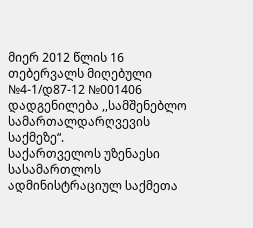მიერ 2012 წლის 16 თებერვალს მიღებული №4-1/დ87-12 №001406 დადგენილება ,,სამშენებლო სამართალდარღვევის საქმეზე“.
საქართველოს უზენაესი სასამართლოს ადმინისტრაციულ საქმეთა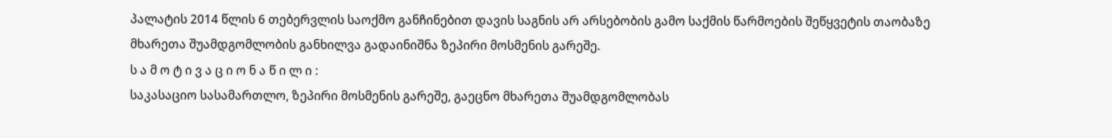პალატის 2014 წლის 6 თებერვლის საოქმო განჩინებით დავის საგნის არ არსებობის გამო საქმის წარმოების შეწყვეტის თაობაზე მხარეთა შუამდგომლობის განხილვა გადაინიშნა ზეპირი მოსმენის გარეშე.
ს ა მ ო ტ ი ვ ა ც ი ო ნ ა წ ი ლ ი :
საკასაციო სასამართლო, ზეპირი მოსმენის გარეშე, გაეცნო მხარეთა შუამდგომლობას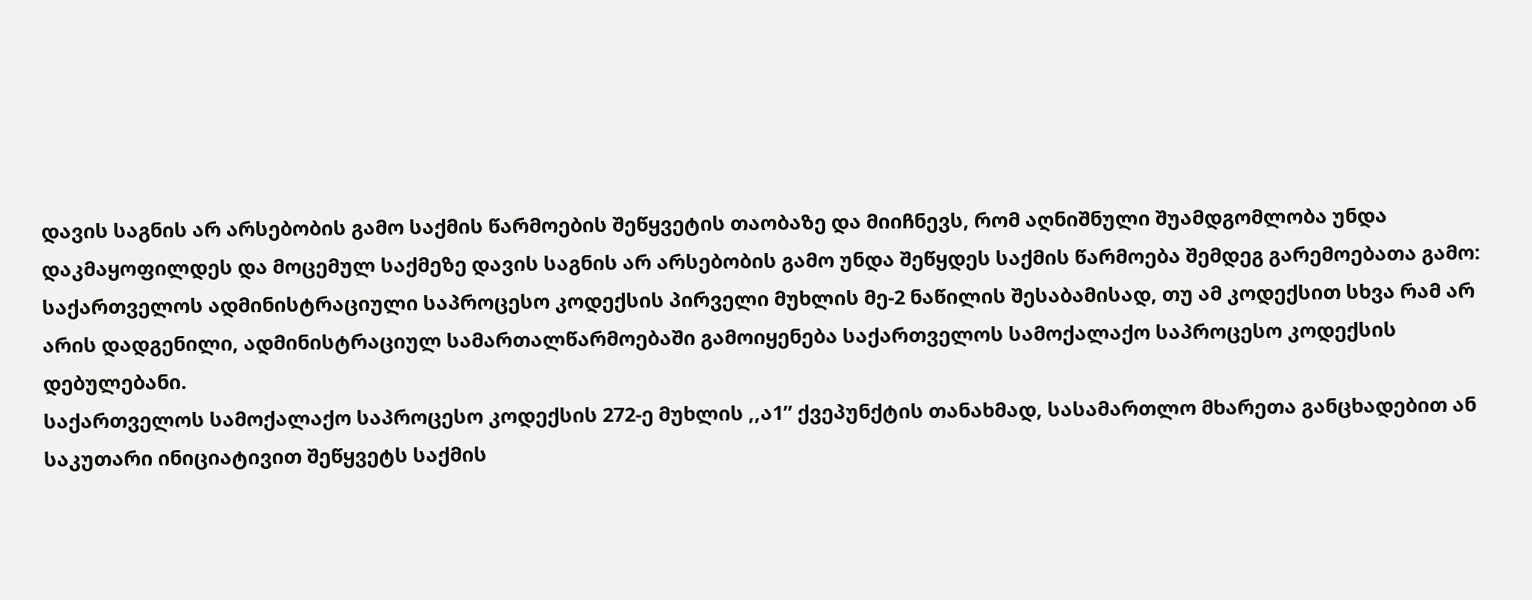დავის საგნის არ არსებობის გამო საქმის წარმოების შეწყვეტის თაობაზე და მიიჩნევს, რომ აღნიშნული შუამდგომლობა უნდა დაკმაყოფილდეს და მოცემულ საქმეზე დავის საგნის არ არსებობის გამო უნდა შეწყდეს საქმის წარმოება შემდეგ გარემოებათა გამო:
საქართველოს ადმინისტრაციული საპროცესო კოდექსის პირველი მუხლის მე-2 ნაწილის შესაბამისად, თუ ამ კოდექსით სხვა რამ არ არის დადგენილი, ადმინისტრაციულ სამართალწარმოებაში გამოიყენება საქართველოს სამოქალაქო საპროცესო კოდექსის დებულებანი.
საქართველოს სამოქალაქო საპროცესო კოდექსის 272-ე მუხლის ,,ა1” ქვეპუნქტის თანახმად, სასამართლო მხარეთა განცხადებით ან საკუთარი ინიციატივით შეწყვეტს საქმის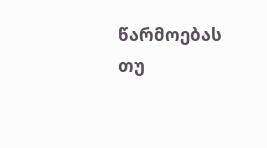წარმოებას თუ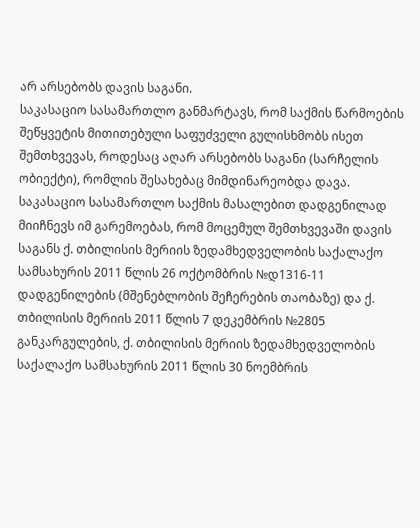არ არსებობს დავის საგანი.
საკასაციო სასამართლო განმარტავს, რომ საქმის წარმოების შეწყვეტის მითითებული საფუძველი გულისხმობს ისეთ შემთხვევას, როდესაც აღარ არსებობს საგანი (სარჩელის ობიექტი), რომლის შესახებაც მიმდინარეობდა დავა.
საკასაციო სასამართლო საქმის მასალებით დადგენილად მიიჩნევს იმ გარემოებას, რომ მოცემულ შემთხვევაში დავის საგანს ქ. თბილისის მერიის ზედამხედველობის საქალაქო სამსახურის 2011 წლის 26 ოქტომბრის №დ1316-11 დადგენილების (მშენებლობის შეჩერების თაობაზე) და ქ. თბილისის მერიის 2011 წლის 7 დეკემბრის №2805 განკარგულების, ქ. თბილისის მერიის ზედამხედველობის საქალაქო სამსახურის 2011 წლის 30 ნოემბრის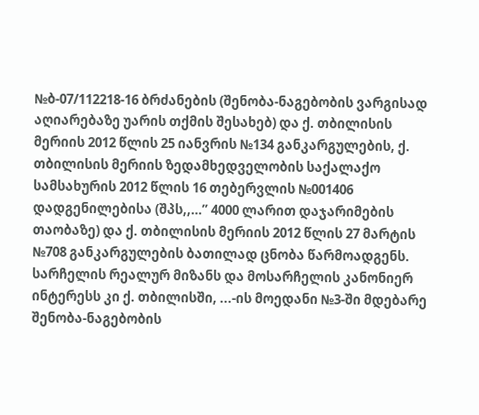№ბ-07/112218-16 ბრძანების (შენობა-ნაგებობის ვარგისად აღიარებაზე უარის თქმის შესახებ) და ქ. თბილისის მერიის 2012 წლის 25 იანვრის №134 განკარგულების, ქ. თბილისის მერიის ზედამხედველობის საქალაქო სამსახურის 2012 წლის 16 თებერვლის №001406 დადგენილებისა (შპს,,…” 4000 ლარით დაჯარიმების თაობაზე) და ქ. თბილისის მერიის 2012 წლის 27 მარტის №708 განკარგულების ბათილად ცნობა წარმოადგენს. სარჩელის რეალურ მიზანს და მოსარჩელის კანონიერ ინტერესს კი ქ. თბილისში, ...-ის მოედანი №3-ში მდებარე შენობა-ნაგებობის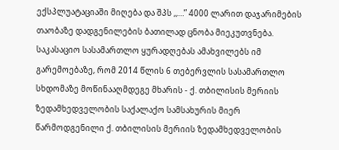ექსპლუატაციაში მიღება და შპს ,,…” 4000 ლარით დაჯარიმების თაობაზე დადგენილების ბათილად ცნობა მიეკუთვნება.
საკასაციო სასამართლო ყურადღებას ამახვილებს იმ გარემოებაზე, რომ 2014 წლის 6 თებერვლის სასამართლო სხდომაზე მოწინააღმდეგე მხარის - ქ. თბილისის მერიის ზედამხედველობის საქალაქო სამსახურის მიერ წარმოდგენილი ქ. თბილისის მერიის ზედამხედველობის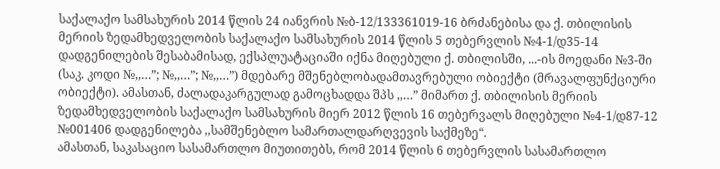საქალაქო სამსახურის 2014 წლის 24 იანვრის №ბ-12/133361019-16 ბრძანებისა და ქ. თბილისის მერიის ზედამხედველობის საქალაქო სამსახურის 2014 წლის 5 თებერვლის №4-1/დ35-14 დადგენილების შესაბამისად, ექსპლუატაციაში იქნა მიღებული ქ. თბილისში, ...-ის მოედანი №3-ში (საკ. კოდი №,,…”; №,,…”; №,,…”) მდებარე მშენებლობადამთავრებული ობიექტი (მრავალფუნქციური ობიექტი). ამასთან, ძალადაკარგულად გამოცხადდა შპს ,,…” მიმართ ქ. თბილისის მერიის ზედამხედველობის საქალაქო სამსახურის მიერ 2012 წლის 16 თებერვალს მიღებული №4-1/დ87-12 №001406 დადგენილება ,,სამშენებლო სამართალდარღვევის საქმეზე“.
ამასთან, საკასაციო სასამართლო მიუთითებს, რომ 2014 წლის 6 თებერვლის სასამართლო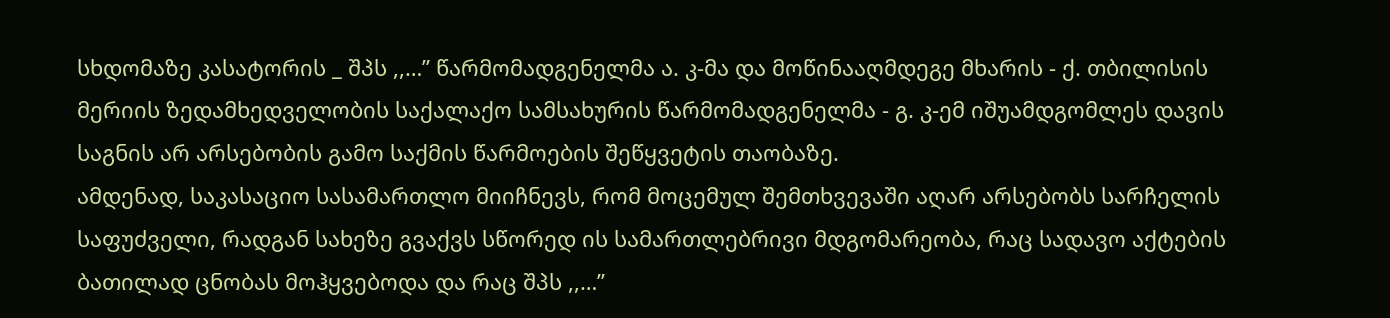სხდომაზე კასატორის _ შპს ,,…” წარმომადგენელმა ა. კ-მა და მოწინააღმდეგე მხარის - ქ. თბილისის მერიის ზედამხედველობის საქალაქო სამსახურის წარმომადგენელმა - გ. კ-ემ იშუამდგომლეს დავის საგნის არ არსებობის გამო საქმის წარმოების შეწყვეტის თაობაზე.
ამდენად, საკასაციო სასამართლო მიიჩნევს, რომ მოცემულ შემთხვევაში აღარ არსებობს სარჩელის საფუძველი, რადგან სახეზე გვაქვს სწორედ ის სამართლებრივი მდგომარეობა, რაც სადავო აქტების ბათილად ცნობას მოჰყვებოდა და რაც შპს ,,…”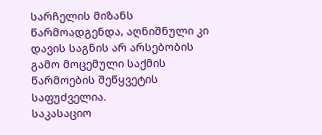სარჩელის მიზანს წარმოადგენდა, აღნიშნული კი დავის საგნის არ არსებობის გამო მოცემული საქმის წარმოების შეწყვეტის საფუძველია.
საკასაციო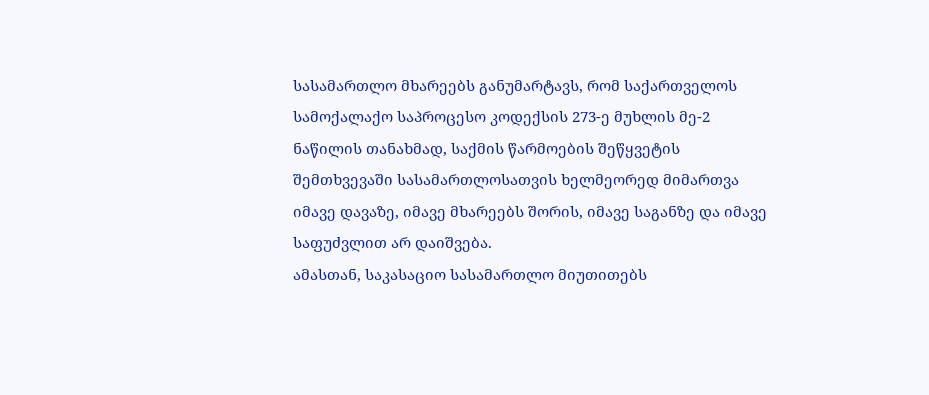სასამართლო მხარეებს განუმარტავს, რომ საქართველოს სამოქალაქო საპროცესო კოდექსის 273-ე მუხლის მე-2 ნაწილის თანახმად, საქმის წარმოების შეწყვეტის შემთხვევაში სასამართლოსათვის ხელმეორედ მიმართვა იმავე დავაზე, იმავე მხარეებს შორის, იმავე საგანზე და იმავე საფუძვლით არ დაიშვება.
ამასთან, საკასაციო სასამართლო მიუთითებს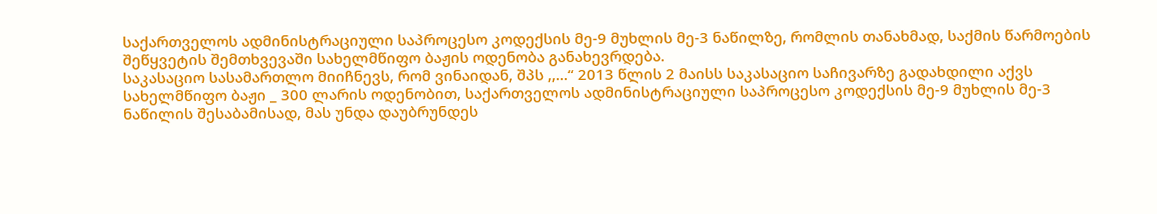საქართველოს ადმინისტრაციული საპროცესო კოდექსის მე-9 მუხლის მე-3 ნაწილზე, რომლის თანახმად, საქმის წარმოების შეწყვეტის შემთხვევაში სახელმწიფო ბაჟის ოდენობა განახევრდება.
საკასაციო სასამართლო მიიჩნევს, რომ ვინაიდან, შპს ,,...“ 2013 წლის 2 მაისს საკასაციო საჩივარზე გადახდილი აქვს სახელმწიფო ბაჟი _ 300 ლარის ოდენობით, საქართველოს ადმინისტრაციული საპროცესო კოდექსის მე-9 მუხლის მე-3 ნაწილის შესაბამისად, მას უნდა დაუბრუნდეს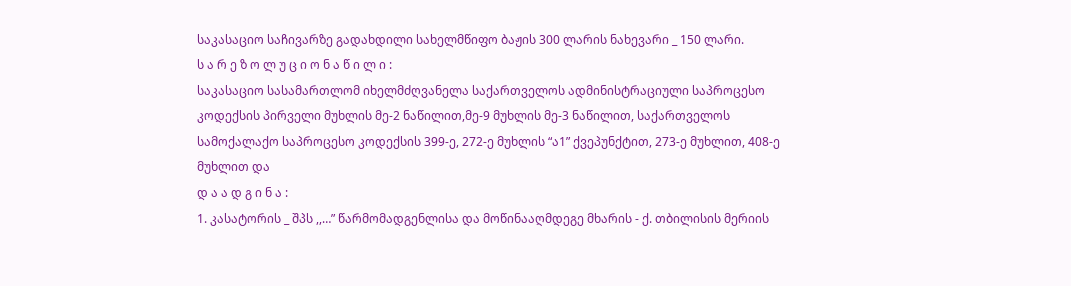საკასაციო საჩივარზე გადახდილი სახელმწიფო ბაჟის 300 ლარის ნახევარი _ 150 ლარი.
ს ა რ ე ზ ო ლ უ ც ი ო ნ ა წ ი ლ ი :
საკასაციო სასამართლომ იხელმძღვანელა საქართველოს ადმინისტრაციული საპროცესო კოდექსის პირველი მუხლის მე-2 ნაწილით,მე-9 მუხლის მე-3 ნაწილით, საქართველოს სამოქალაქო საპროცესო კოდექსის 399-ე, 272-ე მუხლის “ა1” ქვეპუნქტით, 273-ე მუხლით, 408-ე მუხლით და
დ ა ა დ გ ი ნ ა :
1. კასატორის _ შპს ,,…” წარმომადგენლისა და მოწინააღმდეგე მხარის - ქ. თბილისის მერიის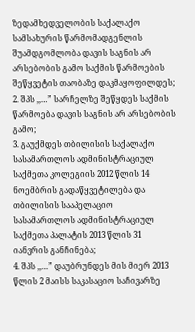ზედამხედველობის საქალაქო სამსახურის წარმომადგენლის შუამდგომლობა დავის საგნის არ არსებობის გამო საქმის წარმოების შეწყვეტის თაობაზე დაკმაყოფილდეს;
2. შპს ,,…” სარჩელზე შეწყდეს საქმის წარმოება დავის საგნის არ არსებობის გამო;
3. გაუქმდეს თბილისის საქალაქო სასამართლოს ადმინისტრაციულ საქმეთა კოლეგიის 2012 წლის 14 ნოემბრის გადაწყვეტილება და თბილისის სააპელაციო სასამართლოს ადმინისტრაციულ საქმეთა პალატის 2013 წლის 31 იანვრის განჩინება;
4. შპს ,,…” დაუბრუნდეს მის მიერ 2013 წლის 2 მაისს საკასაციო საჩივარზე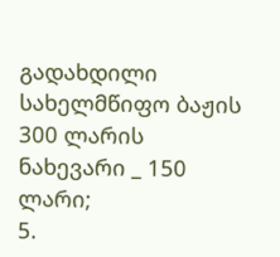გადახდილი სახელმწიფო ბაჟის 300 ლარის ნახევარი _ 150 ლარი;
5.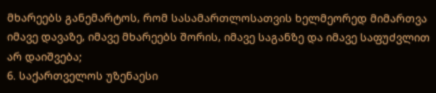მხარეებს განემარტოს, რომ სასამართლოსათვის ხელმეორედ მიმართვა იმავე დავაზე, იმავე მხარეებს შორის, იმავე საგანზე და იმავე საფუძვლით არ დაიშვება;
6. საქართველოს უზენაესი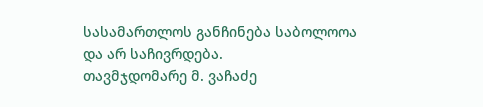სასამართლოს განჩინება საბოლოოა და არ საჩივრდება.
თავმჯდომარე მ. ვაჩაძე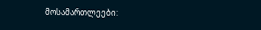მოსამართლეები: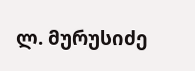ლ. მურუსიძე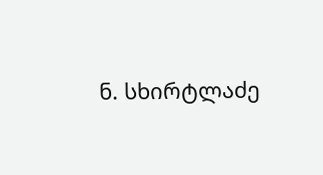ნ. სხირტლაძე